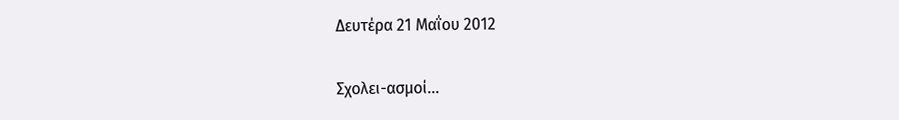Δευτέρα 21 Μαΐου 2012

Σχολει-ασμοί...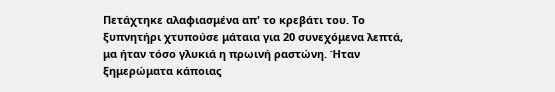Πετάχτηκε αλαφιασμένα απ' το κρεβάτι του. Το ξυπνητήρι χτυπούσε μάταια για 20 συνεχόμενα λεπτά, μα ήταν τόσο γλυκιά η πρωινή ραστώνη. Ήταν ξημερώματα κάποιας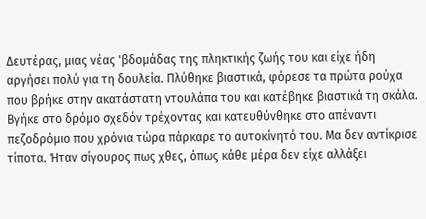Δευτέρας, μιας νέας 'βδομάδας της πληκτικής ζωής του και είχε ήδη αργήσει πολύ για τη δουλεία. Πλύθηκε βιαστικά, φόρεσε τα πρώτα ρούχα που βρήκε στην ακατάστατη ντουλάπα του και κατέβηκε βιαστικά τη σκάλα. Βγήκε στο δρόμο σχεδόν τρέχοντας και κατευθύνθηκε στο απέναντι πεζοδρόμιο που χρόνια τώρα πάρκαρε το αυτοκίνητό του. Μα δεν αντίκρισε τίποτα. Ήταν σίγουρος πως χθες, όπως κάθε μέρα δεν είχε αλλάξει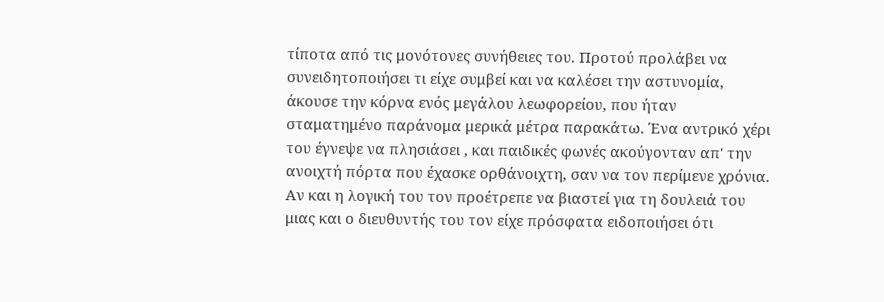τίποτα από τις μονότονες συνήθειες του. Προτού προλάβει να συνειδητοποιήσει τι είχε συμβεί και να καλέσει την αστυνομία, άκουσε την κόρνα ενός μεγάλου λεωφορείου, που ήταν σταματημένο παράνομα μερικά μέτρα παρακάτω. Ένα αντρικό χέρι του έγνεψε να πλησιάσει , και παιδικές φωνές ακούγονταν απ' την ανοιχτή πόρτα που έχασκε ορθάνοιχτη, σαν να τον περίμενε χρόνια. Αν και η λογική του τον προέτρεπε να βιαστεί για τη δουλειά του μιας και ο διευθυντής του τον είχε πρόσφατα ειδοποιήσει ότι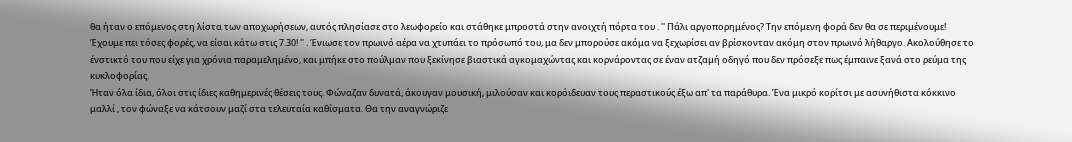θα ήταν ο επόμενος στη λίστα των αποχωρήσεων, αυτός πλησίασε στο λεωφορείο και στάθηκε μπροστά στην ανοιχτή πόρτα του . '' Πάλι αργοπορημένος? Την επόμενη φορά δεν θα σε περιμένουμε! Έχουμε πει τόσες φορές, να είσαι κάτω στις 7.30! '' . Ένιωσε τον πρωινό αέρα να χτυπάει το πρόσωπό του, μα δεν μπορούσε ακόμα να ξεχωρίσει αν βρίσκονταν ακόμη στον πρωινό λήθαργο. Ακολούθησε το ένστικτό του που είχε για χρόνια παραμελημένο, και μπήκε στο πούλμαν που ξεκίνησε βιαστικά αγκομαχώντας και κορνάροντας σε έναν ατζαμή οδηγό που δεν πρόσεξε πως έμπαινε ξανά στο ρεύμα της κυκλοφορίας.
Ήταν όλα ίδια, όλοι στις ίδιες καθημερινές θέσεις τους. Φώναζαν δυνατά, άκουγαν μουσική, μιλούσαν και κορόιδευαν τους περαστικούς έξω απ' τα παράθυρα. Ένα μικρό κορίτσι με ασυνήθιστα κόκκινο μαλλί , τον φώναξε να κάτσουν μαζί στα τελευταία καθίσματα. Θα την αναγνώριζε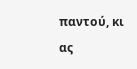παντού, κι ας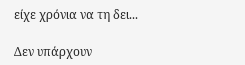είχε χρόνια να τη δει...

Δεν υπάρχουν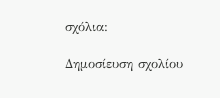σχόλια:

Δημοσίευση σχολίου